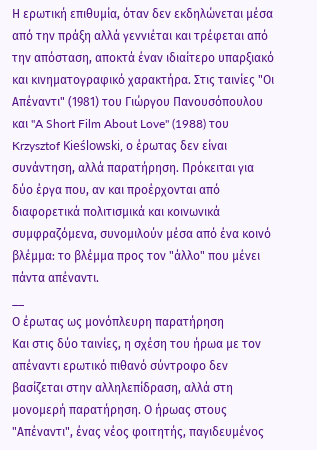Η ερωτική επιθυμία, όταν δεν εκδηλώνεται μέσα από την πράξη αλλά γεννιέται και τρέφεται από την απόσταση, αποκτά έναν ιδιαίτερο υπαρξιακό και κινηματογραφικό χαρακτήρα. Στις ταινίες "Οι Απέναντι" (1981) του Γιώργου Πανουσόπουλου και "A Short Film About Love" (1988) του Krzysztof Kieślowski, ο έρωτας δεν είναι συνάντηση, αλλά παρατήρηση. Πρόκειται για δύο έργα που, αν και προέρχονται από διαφορετικά πολιτισμικά και κοινωνικά συμφραζόμενα, συνομιλούν μέσα από ένα κοινό βλέμμα: το βλέμμα προς τον "άλλο" που μένει πάντα απέναντι.
__
Ο έρωτας ως μονόπλευρη παρατήρηση
Και στις δύο ταινίες, η σχέση του ήρωα με τον απέναντι ερωτικό πιθανό σύντροφο δεν βασίζεται στην αλληλεπίδραση, αλλά στη μονομερή παρατήρηση. Ο ήρωας στους "Απέναντι", ένας νέος φοιτητής, παγιδευμένος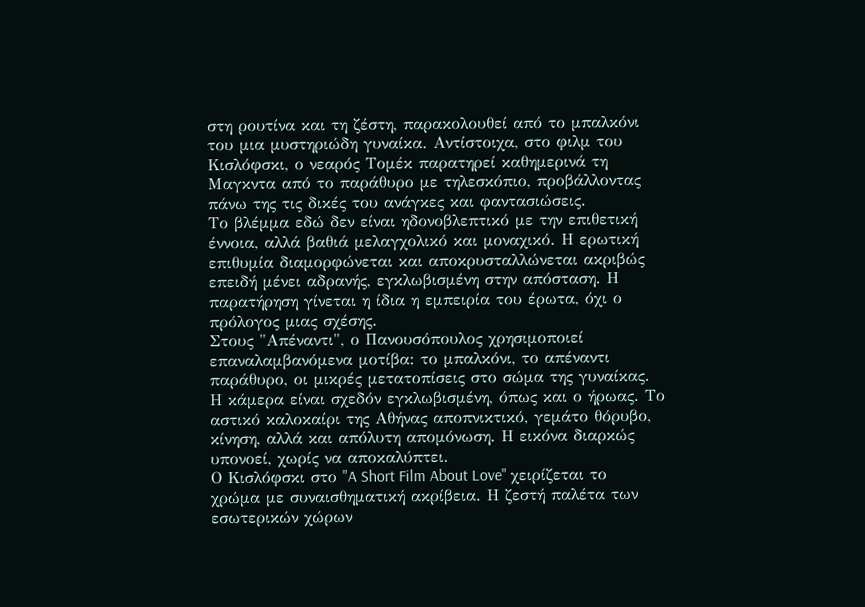στη ρουτίνα και τη ζέστη, παρακολουθεί από το μπαλκόνι του μια μυστηριώδη γυναίκα. Αντίστοιχα, στο φιλμ του Κισλόφσκι, ο νεαρός Τομέκ παρατηρεί καθημερινά τη Μαγκντα από το παράθυρο με τηλεσκόπιο, προβάλλοντας πάνω της τις δικές του ανάγκες και φαντασιώσεις.
Το βλέμμα εδώ δεν είναι ηδονοβλεπτικό με την επιθετική έννοια, αλλά βαθιά μελαγχολικό και μοναχικό. Η ερωτική επιθυμία διαμορφώνεται και αποκρυσταλλώνεται ακριβώς επειδή μένει αδρανής, εγκλωβισμένη στην απόσταση. Η παρατήρηση γίνεται η ίδια η εμπειρία του έρωτα, όχι ο πρόλογος μιας σχέσης.
Στους "Απέναντι", ο Πανουσόπουλος χρησιμοποιεί επαναλαμβανόμενα μοτίβα: το μπαλκόνι, το απέναντι παράθυρο, οι μικρές μετατοπίσεις στο σώμα της γυναίκας. Η κάμερα είναι σχεδόν εγκλωβισμένη, όπως και ο ήρωας. Το αστικό καλοκαίρι της Αθήνας αποπνικτικό, γεμάτο θόρυβο, κίνηση, αλλά και απόλυτη απομόνωση. Η εικόνα διαρκώς υπονοεί, χωρίς να αποκαλύπτει.
Ο Κισλόφσκι στο "A Short Film About Love" χειρίζεται το χρώμα με συναισθηματική ακρίβεια. Η ζεστή παλέτα των εσωτερικών χώρων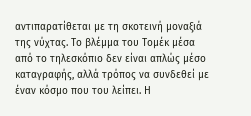αντιπαρατίθεται με τη σκοτεινή μοναξιά της νύχτας. Το βλέμμα του Τομέκ μέσα από το τηλεσκόπιο δεν είναι απλώς μέσο καταγραφής, αλλά τρόπος να συνδεθεί με έναν κόσμο που του λείπει. Η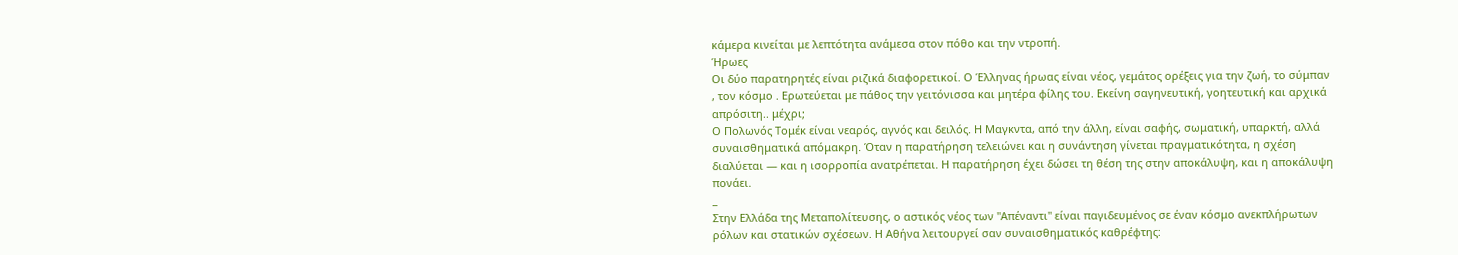κάμερα κινείται με λεπτότητα ανάμεσα στον πόθο και την ντροπή.
Ήρωες
Οι δύο παρατηρητές είναι ριζικά διαφορετικοί. Ο Έλληνας ήρωας είναι νέος, γεμάτος ορέξεις για την ζωή, το σύμπαν , τον κόσμο . Ερωτεύεται με πάθος την γειτόνισσα και μητέρα φίλης του. Εκείνη σαγηνευτική, γοητευτική και αρχικά απρόσιτη.. μέχρι;
Ο Πολωνός Τομέκ είναι νεαρός, αγνός και δειλός. Η Μαγκντα, από την άλλη, είναι σαφής, σωματική, υπαρκτή, αλλά συναισθηματικά απόμακρη. Όταν η παρατήρηση τελειώνει και η συνάντηση γίνεται πραγματικότητα, η σχέση διαλύεται — και η ισορροπία ανατρέπεται. Η παρατήρηση έχει δώσει τη θέση της στην αποκάλυψη, και η αποκάλυψη πονάει.
_
Στην Ελλάδα της Μεταπολίτευσης, ο αστικός νέος των "Απέναντι" είναι παγιδευμένος σε έναν κόσμο ανεκπλήρωτων ρόλων και στατικών σχέσεων. Η Αθήνα λειτουργεί σαν συναισθηματικός καθρέφτης: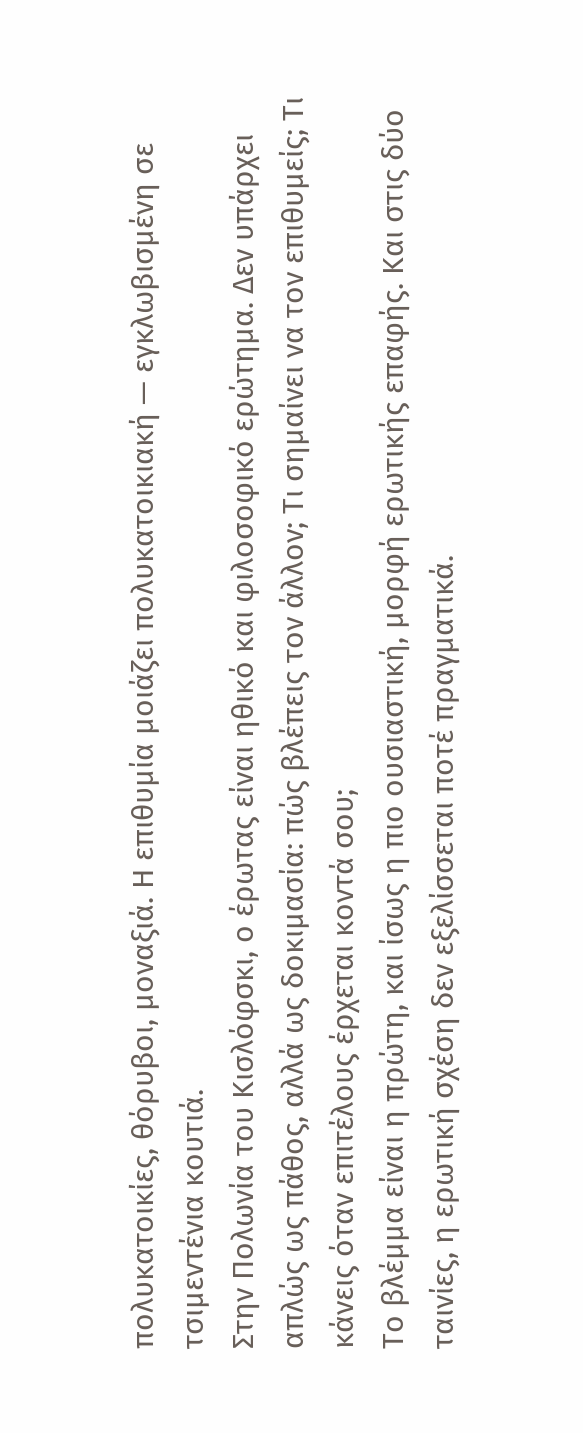πολυκατοικίες, θόρυβοι, μοναξιά. Η επιθυμία μοιάζει πολυκατοικιακή — εγκλωβισμένη σε τσιμεντένια κουτιά.
Στην Πολωνία του Κισλόφσκι, ο έρωτας είναι ηθικό και φιλοσοφικό ερώτημα. Δεν υπάρχει απλώς ως πάθος, αλλά ως δοκιμασία: πώς βλέπεις τον άλλον; Τι σημαίνει να τον επιθυμείς; Τι κάνεις όταν επιτέλους έρχεται κοντά σου;
Το βλέμμα είναι η πρώτη, και ίσως η πιο ουσιαστική, μορφή ερωτικής επαφής. Και στις δύο ταινίες, η ερωτική σχέση δεν εξελίσσεται ποτέ πραγματικά.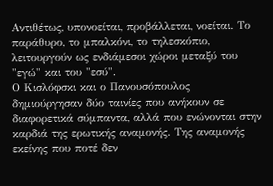Αντιθέτως, υπονοείται, προβάλλεται, νοείται. Το παράθυρο, το μπαλκόνι, το τηλεσκόπιο, λειτουργούν ως ενδιάμεσοι χώροι μεταξύ του "εγώ" και του "εσύ".
Ο Κισλόφσκι και ο Πανουσόπουλος δημιούργησαν δύο ταινίες που ανήκουν σε διαφορετικά σύμπαντα, αλλά που ενώνονται στην καρδιά της ερωτικής αναμονής. Της αναμονής εκείνης που ποτέ δεν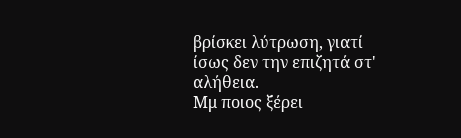βρίσκει λύτρωση, γιατί ίσως δεν την επιζητά στ' αλήθεια.
Μμ ποιος ξέρει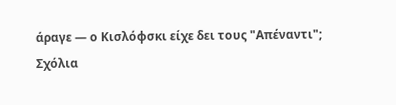άραγε — ο Κισλόφσκι είχε δει τους "Απέναντι";
Σχόλια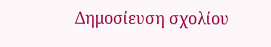Δημοσίευση σχολίου